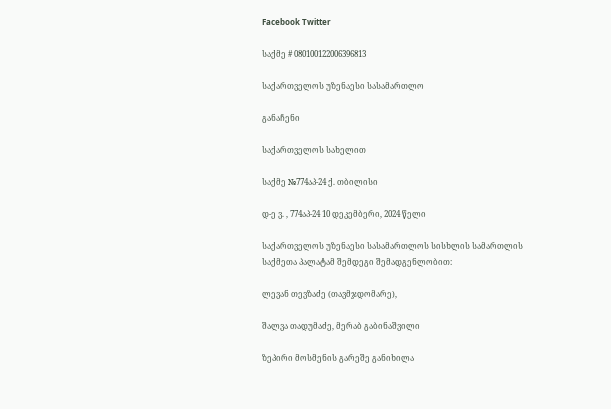Facebook Twitter

საქმე # 080100122006396813

საქართველოს უზენაესი სასამართლო

განაჩენი

საქართველოს სახელით

საქმე №774აპ-24 ქ. თბილისი

დ-ე ვ. , 774აპ-24 10 დეკემბერი, 2024 წელი

საქართველოს უზენაესი სასამართლოს სისხლის სამართლის საქმეთა პალატამ შემდეგი შემადგენლობით:

ლევან თევზაძე (თავმჯდომარე),

შალვა თადუმაძე, მერაბ გაბინაშვილი

ზეპირი მოსმენის გარეშე განიხილა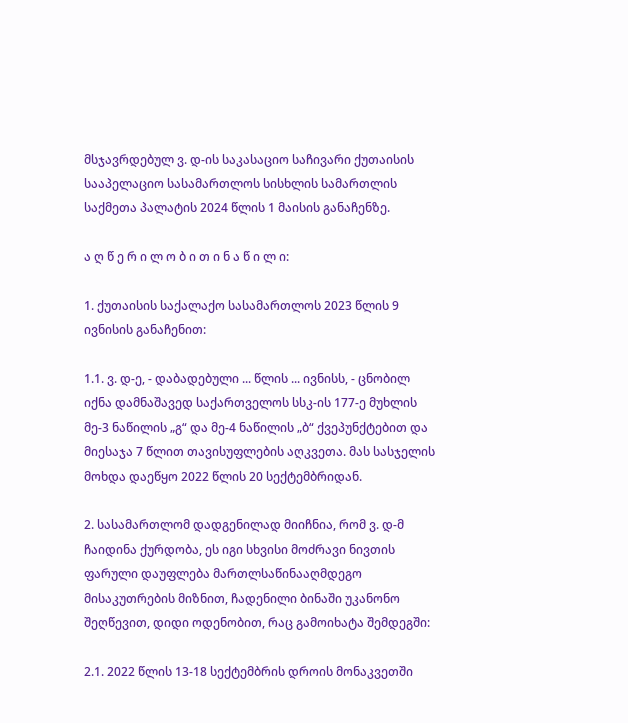მსჯავრდებულ ვ. დ-ის საკასაციო საჩივარი ქუთაისის სააპელაციო სასამართლოს სისხლის სამართლის საქმეთა პალატის 2024 წლის 1 მაისის განაჩენზე.

ა ღ წ ე რ ი ლ ო ბ ი თ ი ნ ა წ ი ლ ი:

1. ქუთაისის საქალაქო სასამართლოს 2023 წლის 9 ივნისის განაჩენით:

1.1. ვ. დ-ე, - დაბადებული ... წლის ... ივნისს, - ცნობილ იქნა დამნაშავედ საქართველოს სსკ-ის 177-ე მუხლის მე-3 ნაწილის „გ“ და მე-4 ნაწილის „ბ“ ქვეპუნქტებით და მიესაჯა 7 წლით თავისუფლების აღკვეთა. მას სასჯელის მოხდა დაეწყო 2022 წლის 20 სექტემბრიდან.

2. სასამართლომ დადგენილად მიიჩნია, რომ ვ. დ-მ ჩაიდინა ქურდობა, ეს იგი სხვისი მოძრავი ნივთის ფარული დაუფლება მართლსაწინააღმდეგო მისაკუთრების მიზნით, ჩადენილი ბინაში უკანონო შეღწევით, დიდი ოდენობით, რაც გამოიხატა შემდეგში:

2.1. 2022 წლის 13-18 სექტემბრის დროის მონაკვეთში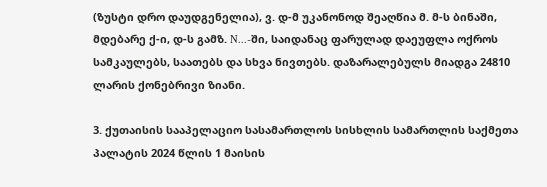(ზუსტი დრო დაუდგენელია), ვ. დ-მ უკანონოდ შეაღწია მ. მ-ს ბინაში, მდებარე ქ-ი, დ-ს გამზ. N...-ში, საიდანაც ფარულად დაეუფლა ოქროს სამკაულებს, საათებს და სხვა ნივთებს. დაზარალებულს მიადგა 24810 ლარის ქონებრივი ზიანი.

3. ქუთაისის სააპელაციო სასამართლოს სისხლის სამართლის საქმეთა პალატის 2024 წლის 1 მაისის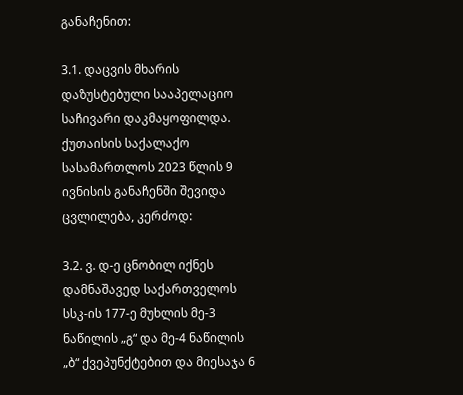განაჩენით:

3.1. დაცვის მხარის დაზუსტებული სააპელაციო საჩივარი დაკმაყოფილდა. ქუთაისის საქალაქო სასამართლოს 2023 წლის 9 ივნისის განაჩენში შევიდა ცვლილება, კერძოდ:

3.2. ვ. დ-ე ცნობილ იქნეს დამნაშავედ საქართველოს სსკ-ის 177-ე მუხლის მე-3 ნაწილის „გ“ და მე-4 ნაწილის „ბ“ ქვეპუნქტებით და მიესაჯა 6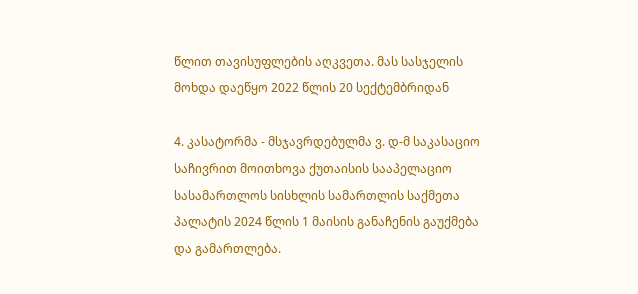წლით თავისუფლების აღკვეთა. მას სასჯელის მოხდა დაეწყო 2022 წლის 20 სექტემბრიდან

4. კასატორმა - მსჯავრდებულმა ვ. დ-მ საკასაციო საჩივრით მოითხოვა ქუთაისის სააპელაციო სასამართლოს სისხლის სამართლის საქმეთა პალატის 2024 წლის 1 მაისის განაჩენის გაუქმება და გამართლება.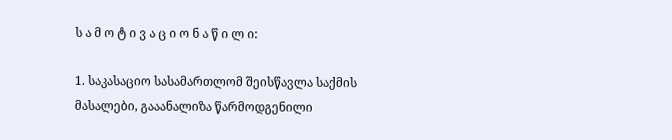ს ა მ ო ტ ი ვ ა ც ი ო ნ ა წ ი ლ ი:

1. საკასაციო სასამართლომ შეისწავლა საქმის მასალები, გააანალიზა წარმოდგენილი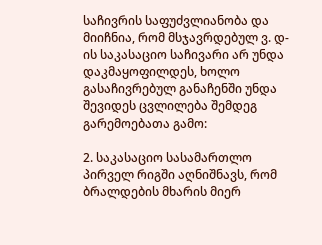საჩივრის საფუძვლიანობა და მიიჩნია, რომ მსჯავრდებულ ვ. დ-ის საკასაციო საჩივარი არ უნდა დაკმაყოფილდეს, ხოლო გასაჩივრებულ განაჩენში უნდა შევიდეს ცვლილება შემდეგ გარემოებათა გამო:

2. საკასაციო სასამართლო პირველ რიგში აღნიშნავს, რომ ბრალდების მხარის მიერ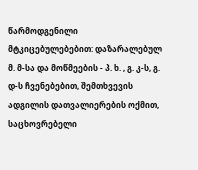წარმოდგენილი მტკიცებულებებით: დაზარალებულ მ. მ-სა და მოწმეების - პ. ხ. , გ. კ-ს, გ. დ-ს ჩვენებებით, შემთხვევის ადგილის დათვალიერების ოქმით, საცხოვრებელი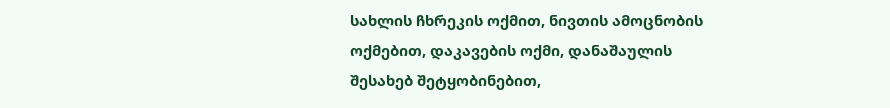სახლის ჩხრეკის ოქმით, ნივთის ამოცნობის ოქმებით, დაკავების ოქმი, დანაშაულის შესახებ შეტყობინებით,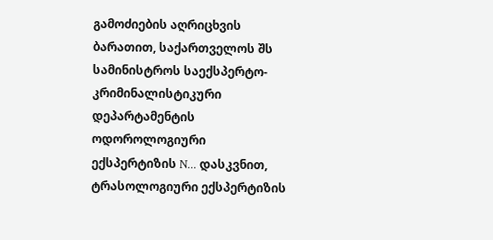გამოძიების აღრიცხვის ბარათით, საქართველოს შს სამინისტროს საექსპერტო-კრიმინალისტიკური დეპარტამენტის ოდოროლოგიური ექსპერტიზის N... დასკვნით, ტრასოლოგიური ექსპერტიზის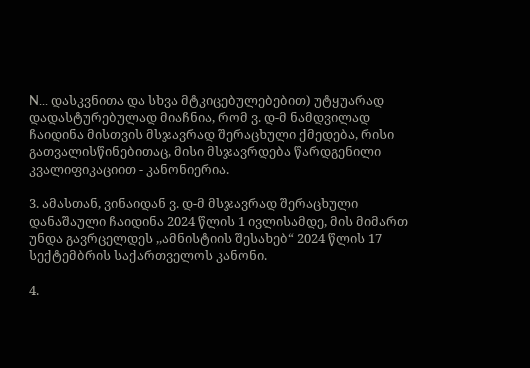N... დასკვნითა და სხვა მტკიცებულებებით) უტყუარად დადასტურებულად მიაჩნია, რომ ვ. დ-მ ნამდვილად ჩაიდინა მისთვის მსჯავრად შერაცხული ქმედება, რისი გათვალისწინებითაც, მისი მსჯავრდება წარდგენილი კვალიფიკაციით - კანონიერია.

3. ამასთან, ვინაიდან ვ. დ-მ მსჯავრად შერაცხული დანაშაული ჩაიდინა 2024 წლის 1 ივლისამდე, მის მიმართ უნდა გავრცელდეს ,,ამნისტიის შესახებ“ 2024 წლის 17 სექტემბრის საქართველოს კანონი.

4.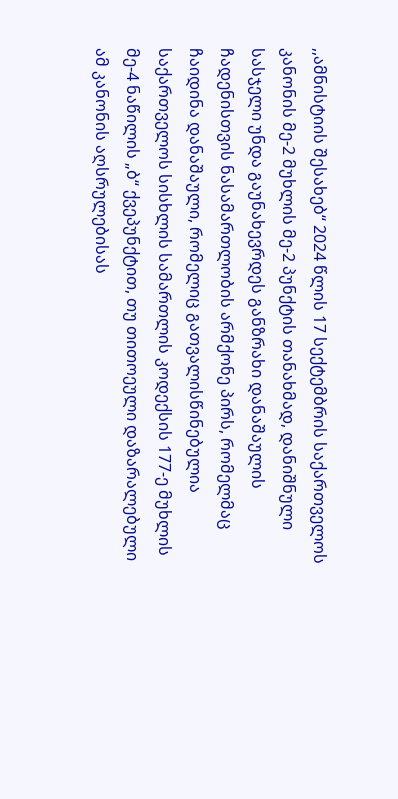,,ამნისტიის შესახებ“ 2024 წლის 17 სექტემბრის საქართველოს კანონის მე-2 მუხლის მე-2 პუნქტის თანახმად, დანიშნული სასჯელი უნდა გაუნახევრდეს განზრახი დანაშაულის ჩადენისთვის ნასამართლობის არმქონე პირს, რომელმაც ჩაიდინა დანაშაული, რომელიც გათვალისწინებულია საქართველოს სისხლის სამართლის კოდექსის 177-ე მუხლის მე-4 ნაწილის „ბ“ ქვეპუნქტით, თუ თითოეული დაზარალებული ამ კანონის აღსრულებისას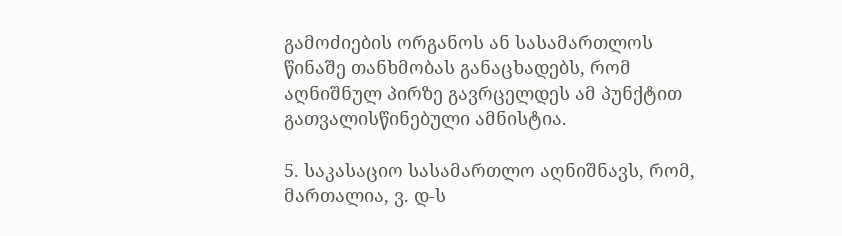გამოძიების ორგანოს ან სასამართლოს წინაშე თანხმობას განაცხადებს, რომ აღნიშნულ პირზე გავრცელდეს ამ პუნქტით გათვალისწინებული ამნისტია.

5. საკასაციო სასამართლო აღნიშნავს, რომ, მართალია, ვ. დ-ს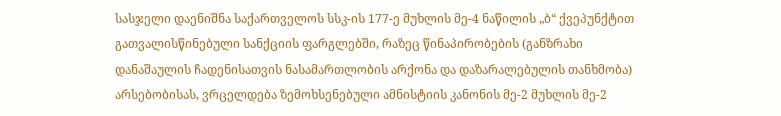სასჯელი დაენიშნა საქართველოს სსკ-ის 177-ე მუხლის მე-4 ნაწილის „ბ“ ქვეპუნქტით გათვალისწინებული სანქციის ფარგლებში, რაზეც წინაპირობების (განზრახი დანაშაულის ჩადენისათვის ნასამართლობის არქონა და დაზარალებულის თანხმობა) არსებობისას, ვრცელდება ზემოხსენებული ამნისტიის კანონის მე-2 მუხლის მე-2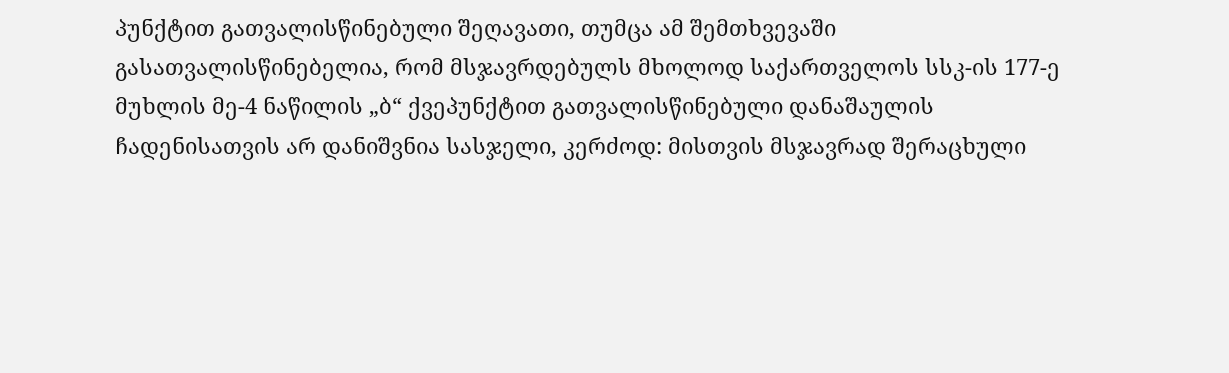პუნქტით გათვალისწინებული შეღავათი, თუმცა ამ შემთხვევაში გასათვალისწინებელია, რომ მსჯავრდებულს მხოლოდ საქართველოს სსკ-ის 177-ე მუხლის მე-4 ნაწილის „ბ“ ქვეპუნქტით გათვალისწინებული დანაშაულის ჩადენისათვის არ დანიშვნია სასჯელი, კერძოდ: მისთვის მსჯავრად შერაცხული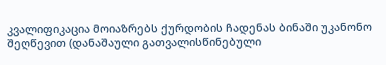კვალიფიკაცია მოიაზრებს ქურდობის ჩადენას ბინაში უკანონო შეღწევით (დანაშაული გათვალისწინებული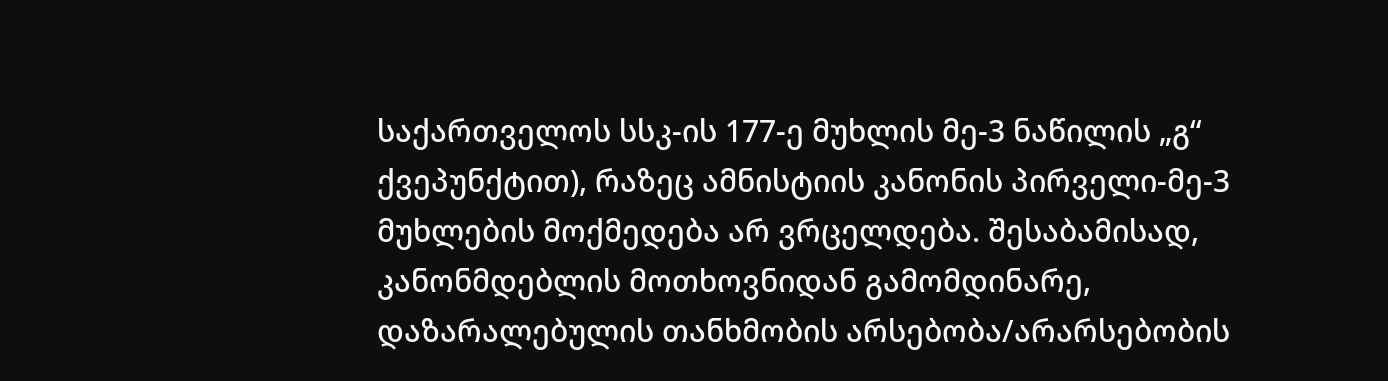საქართველოს სსკ-ის 177-ე მუხლის მე-3 ნაწილის „გ“ ქვეპუნქტით), რაზეც ამნისტიის კანონის პირველი-მე-3 მუხლების მოქმედება არ ვრცელდება. შესაბამისად, კანონმდებლის მოთხოვნიდან გამომდინარე, დაზარალებულის თანხმობის არსებობა/არარსებობის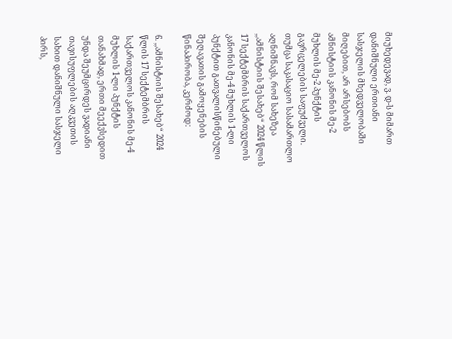მიუხედევად, ვ. დ-ს მიმართ დანიშნული ერთიანი სასჯელის მხედველობაში მიღებით, არ არსებობს ამნისტიის კანონის მე-2 მუხლის მე-2 პუნქტის გავრცელების საფუძველი. თუმცა საკასაციო სასამართლო აღნიშნავს, რომ სახეზეა ,,ამნისტიის შესახებ“ 2024 წლის 17 სექტემბრის საქართველოს კანონის მე-4 მუხლის 1-ლი პუნქტით გათვალისწინებული შეღავათის გამოყენების წინაპირობა, კერძოდ:

6. ,,ამნისტიის შესახებ“ 2024 წლის 17 სექტემბრის საქართველოს კანონის მე-4 მუხლის 1-ლი პუნქტის თანახმად, ერთი მეექვსედით უნდა შეუმცირდეს ვადიანი თავისუფლების აღკვეთის სახით დანიშნული სასჯელი პირს,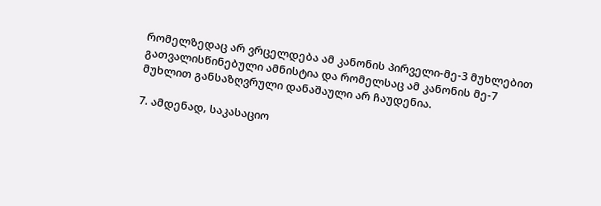რომელზედაც არ ვრცელდება ამ კანონის პირველი-მე-3 მუხლებით გათვალისწინებული ამნისტია და რომელსაც ამ კანონის მე-7 მუხლით განსაზღვრული დანაშაული არ ჩაუდენია.

7. ამდენად, საკასაციო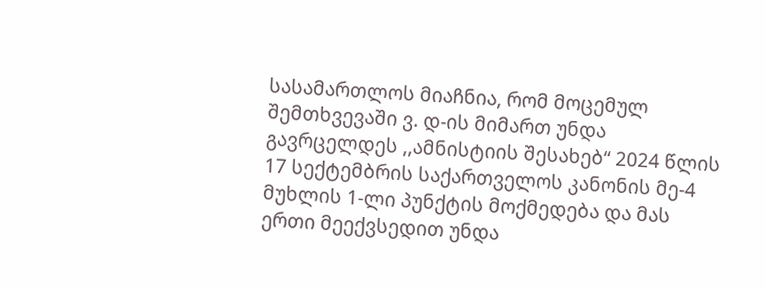სასამართლოს მიაჩნია, რომ მოცემულ შემთხვევაში ვ. დ-ის მიმართ უნდა გავრცელდეს ,,ამნისტიის შესახებ“ 2024 წლის 17 სექტემბრის საქართველოს კანონის მე-4 მუხლის 1-ლი პუნქტის მოქმედება და მას ერთი მეექვსედით უნდა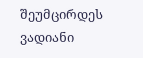შეუმცირდეს ვადიანი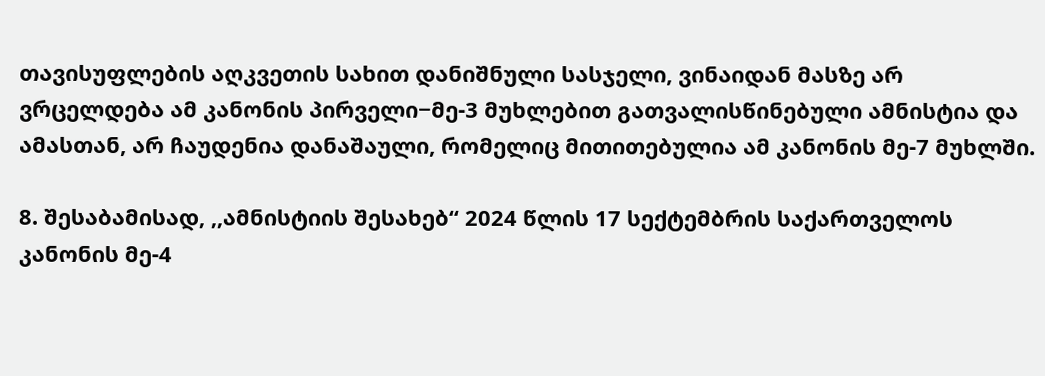თავისუფლების აღკვეთის სახით დანიშნული სასჯელი, ვინაიდან მასზე არ ვრცელდება ამ კანონის პირველი−მე-3 მუხლებით გათვალისწინებული ამნისტია და ამასთან, არ ჩაუდენია დანაშაული, რომელიც მითითებულია ამ კანონის მე-7 მუხლში.

8. შესაბამისად, ,,ამნისტიის შესახებ“ 2024 წლის 17 სექტემბრის საქართველოს კანონის მე-4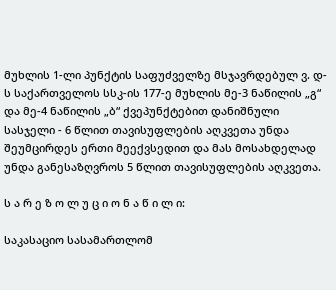მუხლის 1-ლი პუნქტის საფუძველზე მსჯავრდებულ ვ. დ-ს საქართველოს სსკ-ის 177-ე მუხლის მე-3 ნაწილის „გ“ და მე-4 ნაწილის „ბ“ ქვეპუნქტებით დანიშნული სასჯელი - 6 წლით თავისუფლების აღკვეთა უნდა შეუმცირდეს ერთი მეექვსედით და მას მოსახდელად უნდა განესაზღვროს 5 წლით თავისუფლების აღკვეთა.

ს ა რ ე ზ ო ლ უ ც ი ო ნ ა წ ი ლ ი:

საკასაციო სასამართლომ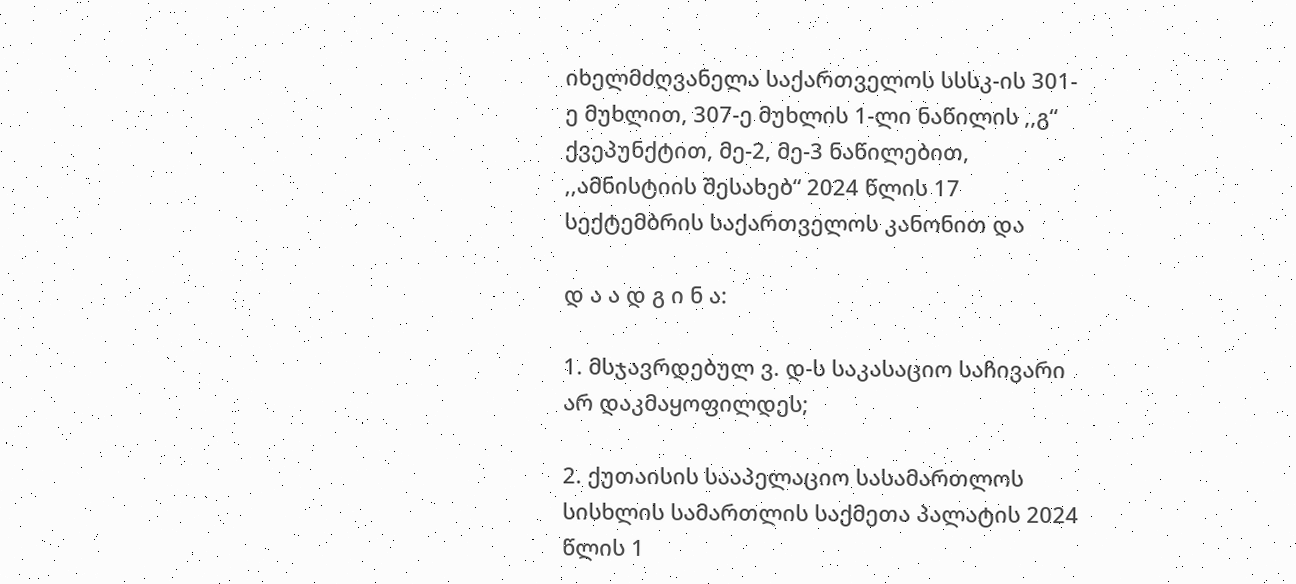იხელმძღვანელა საქართველოს სსსკ-ის 301-ე მუხლით, 307-ე მუხლის 1-ლი ნაწილის ,,გ“ ქვეპუნქტით, მე-2, მე-3 ნაწილებით, ,,ამნისტიის შესახებ“ 2024 წლის 17 სექტემბრის საქართველოს კანონით და

დ ა ა დ გ ი ნ ა:

1. მსჯავრდებულ ვ. დ-ს საკასაციო საჩივარი არ დაკმაყოფილდეს;

2. ქუთაისის სააპელაციო სასამართლოს სისხლის სამართლის საქმეთა პალატის 2024 წლის 1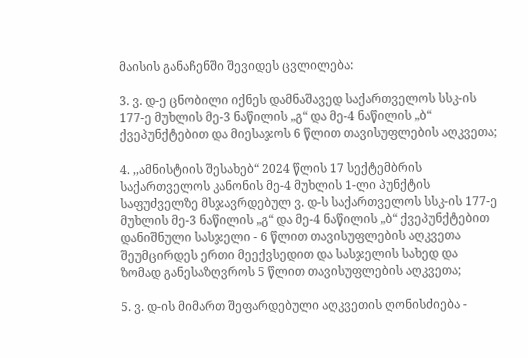მაისის განაჩენში შევიდეს ცვლილება:

3. ვ. დ-ე ცნობილი იქნეს დამნაშავედ საქართველოს სსკ-ის 177-ე მუხლის მე-3 ნაწილის „გ“ და მე-4 ნაწილის „ბ“ ქვეპუნქტებით და მიესაჯოს 6 წლით თავისუფლების აღკვეთა;

4. ,,ამნისტიის შესახებ“ 2024 წლის 17 სექტემბრის საქართველოს კანონის მე-4 მუხლის 1-ლი პუნქტის საფუძველზე მსჯავრდებულ ვ. დ-ს საქართველოს სსკ-ის 177-ე მუხლის მე-3 ნაწილის „გ“ და მე-4 ნაწილის „ბ“ ქვეპუნქტებით დანიშნული სასჯელი - 6 წლით თავისუფლების აღკვეთა შეუმცირდეს ერთი მეექვსედით და სასჯელის სახედ და ზომად განესაზღვროს 5 წლით თავისუფლების აღკვეთა;

5. ვ. დ-ის მიმართ შეფარდებული აღკვეთის ღონისძიება -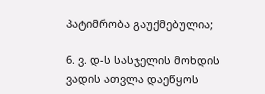პატიმრობა გაუქმებულია;

6. ვ. დ-ს სასჯელის მოხდის ვადის ათვლა დაეწყოს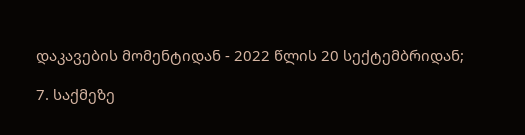დაკავების მომენტიდან - 2022 წლის 20 სექტემბრიდან;

7. საქმეზე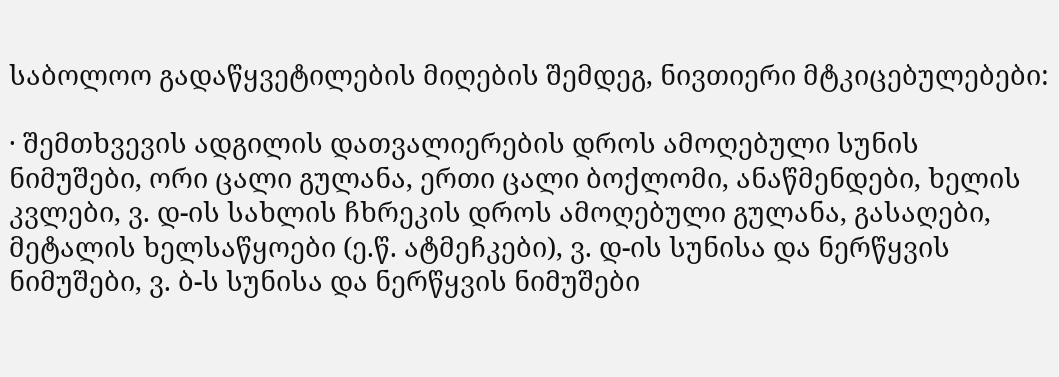საბოლოო გადაწყვეტილების მიღების შემდეგ, ნივთიერი მტკიცებულებები:

· შემთხვევის ადგილის დათვალიერების დროს ამოღებული სუნის ნიმუშები, ორი ცალი გულანა, ერთი ცალი ბოქლომი, ანაწმენდები, ხელის კვლები, ვ. დ-ის სახლის ჩხრეკის დროს ამოღებული გულანა, გასაღები, მეტალის ხელსაწყოები (ე.წ. ატმეჩკები), ვ. დ-ის სუნისა და ნერწყვის ნიმუშები, ვ. ბ-ს სუნისა და ნერწყვის ნიმუშები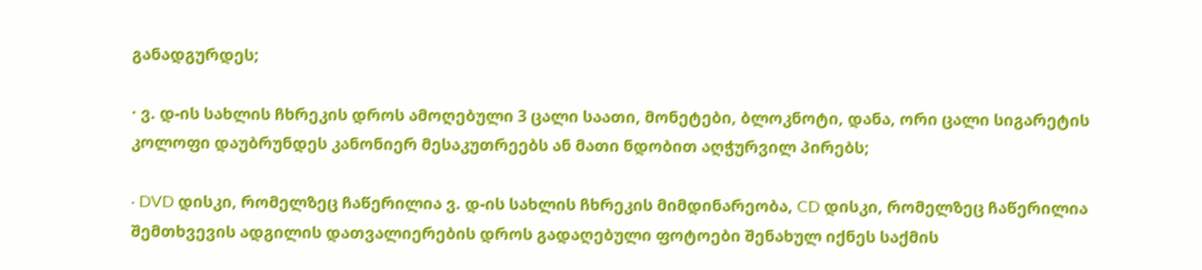განადგურდეს;

· ვ. დ-ის სახლის ჩხრეკის დროს ამოღებული 3 ცალი საათი, მონეტები, ბლოკნოტი, დანა, ორი ცალი სიგარეტის კოლოფი დაუბრუნდეს კანონიერ მესაკუთრეებს ან მათი ნდობით აღჭურვილ პირებს;

· DVD დისკი, რომელზეც ჩაწერილია ვ. დ-ის სახლის ჩხრეკის მიმდინარეობა, CD დისკი, რომელზეც ჩაწერილია შემთხვევის ადგილის დათვალიერების დროს გადაღებული ფოტოები შენახულ იქნეს საქმის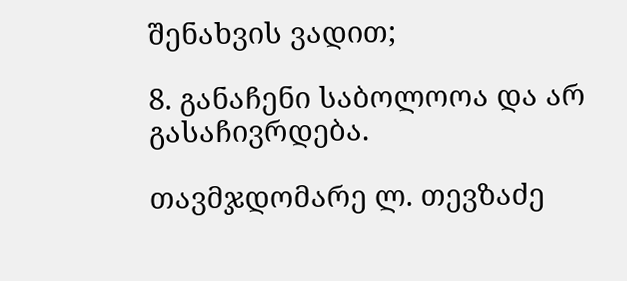შენახვის ვადით;

8. განაჩენი საბოლოოა და არ გასაჩივრდება.

თავმჯდომარე ლ. თევზაძე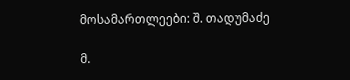მოსამართლეები: შ. თადუმაძე

მ.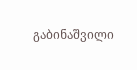გაბინაშვილი